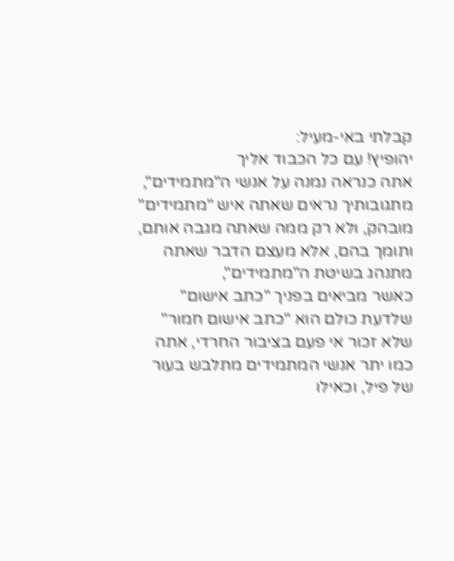קבלתי באי-מעיל:
יהופיץ! עם כל הכבוד אליך
אתה כנראה נמנה על אנשי ה"מתמידים", מתגובותיך נראים שאתה איש "מתמידים" מובהק, ולא רק ממה שאתה מגבה אותם, ותומך בהם, אלא מעצם הדבר שאתה מתנהג בשיטת ה"מתמידים",
כאשר מביאים בפניך "כתב אישום" שלדעת כולם הוא "כתב אישום חמור" שלא זכור אי פעם בציבור החרדי, אתה כמו יתר אנשי המתמידים מתלבש בעור של פיל, וכאילו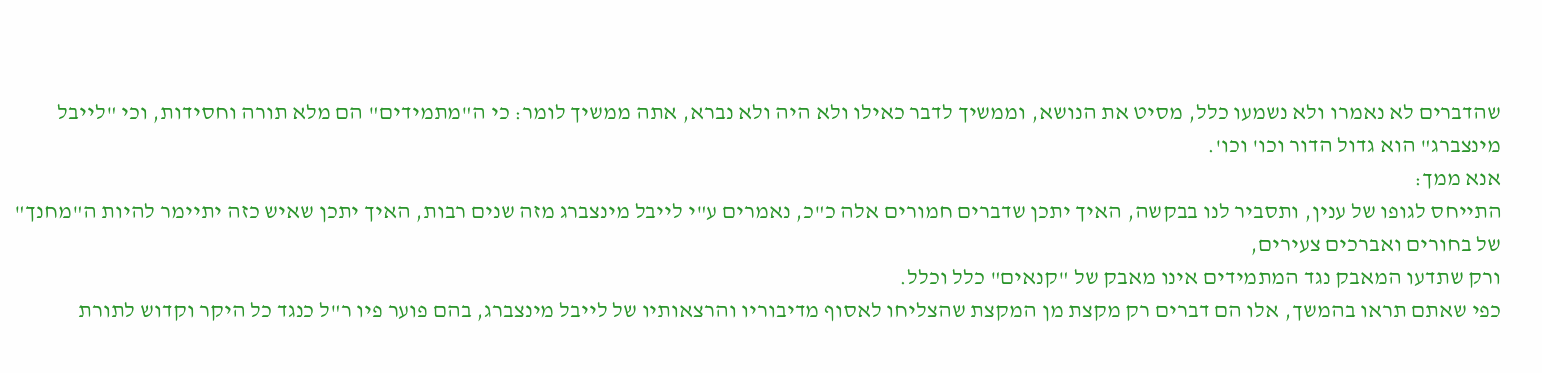שהדברים לא נאמרו ולא נשמעו כלל, מסיט את הנושא, וממשיך לדבר כאילו ולא היה ולא נברא, אתה ממשיך לומר: כי ה"מתמידים" הם מלא תורה וחסידות, וכי "לייבל מינצברג" הוא גדול הדור וכו' וכו'.
אנא ממך:
התייחס לגופו של ענין, ותסביר לנו בבקשה, האיך יתכן שדברים חמורים אלה כ"כ, נאמרים ע"י לייבל מינצברג מזה שנים רבות, האיך יתכן שאיש כזה יתיימר להיות ה"מחנך" של בחורים ואברכים צעירים,
ורק שתדעו המאבק נגד המתמידים אינו מאבק של "קנאים" כלל וכלל.
כפי שאתם תראו בהמשך, אלו הם דברים רק מקצת מן המקצת שהצליחו לאסוף מדיבוריו והרצאותיו של לייבל מינצברג, בהם פוער פיו ר"ל כנגד כל היקר וקדוש לתורת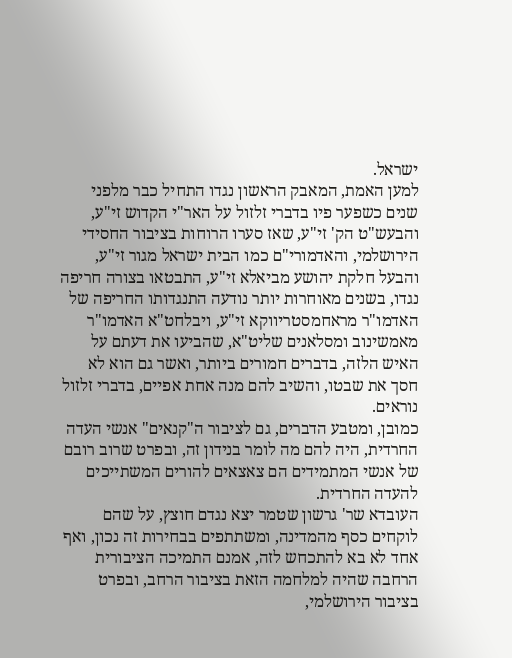ישראל.
למען האמת, המאבק הראשון נגדו התחיל כבר מלפני שנים כשפער פיו בדברי זלזול על האר"י הקדוש זי"ע, והבעש"ט הק' זי"ע, שאז סערו הרוחות בציבור החסידי הירושלמי, והאדמורי"ם כמו הבית ישראל מגור זי"ע, והבעל חלקת יהושע מביאלא זי"ע, התבטאו בצורה חריפה נגדו, בשנים מאוחרות יותר נודעה התנגדותו החריפה של האדמו"ר מראחמסטריווקא זי"ע, ויבלחט"א האדמו"ר מאמשינוב ומסלאנים שליט"א, שהביעו את דעתם על האיש הלזה, בדברים חמורים ביותר, ואשר גם הוא לא חסך את שבטו, והשיב להם מנה אחת אפיים, בדברי זלזול נוראים.
כמובן, ומטבע הדברים, גם לציבור ה"קנאים" אנשי העדה החרדית, היה להם מה לומר בנידון זה, ובפרט שרוב רובם של אנשי המתמידים הם צאצאים להורים המשתייכים להעדה החרדית.
העובדא שר' גרשון שטמר יצא נגדם חוצץ, על שהם לוקחים כסף מהמדינה, ומשתתפים בבחירות זה נכון, ואף אחד לא בא להתכחש לזה, אמנם התמיכה הציבורית הרחבה שהיה למלחמה הזאת בציבור הרחב, ובפרט בציבור הירושלמי,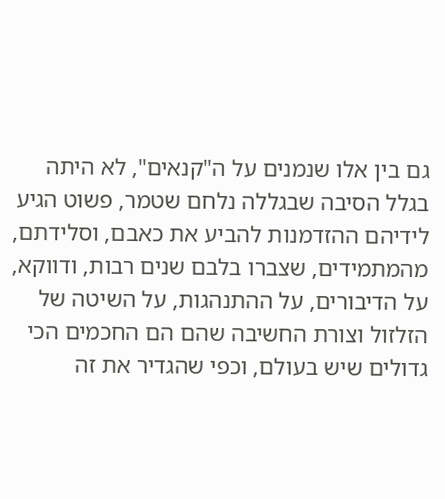גם בין אלו שנמנים על ה"קנאים", לא היתה בגלל הסיבה שבגללה נלחם שטמר, פשוט הגיע לידיהם ההזדמנות להביע את כאבם, וסלידתם, מהמתמידים, שצברו בלבם שנים רבות, ודווקא, על הדיבורים, על ההתנהגות, על השיטה של הזלזול וצורת החשיבה שהם הם החכמים הכי גדולים שיש בעולם, וכפי שהגדיר את זה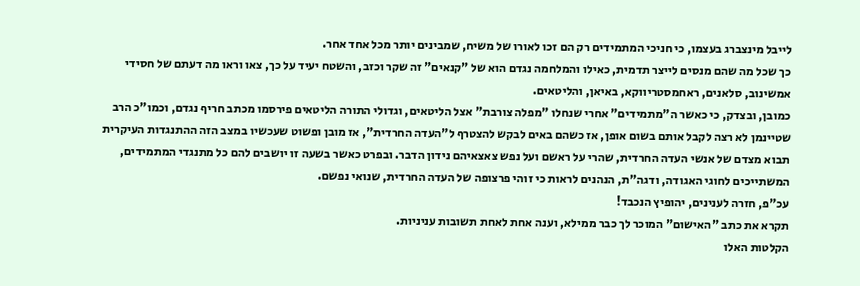לייבל מינצברג בעצמו, כי חניכי המתמידים רק הם זכו לאורו של משיח, שמבינים יותר מכל אחד אחר.
כך שכל מה שהם מנסים לייצר תדמית, כאילו והמלחמה נגדם הוא של "קנאים" זה שקר וכזב, והשטח יעיד על כך, צאו וראו מה דעתם של חסידי אמשינוב, סלאנים, ראחמסטריווקא, באיאן, והליטאים.
כמובן, ובצדק, כי כאשר ה"מתמידים" אחרי שנחלו "מפלה צורבת" אצל הליטאים, וגדולי התורה הליטאים פירסמו מכתב חריף נגדם, וכמו"כ הרב שטיינמן לא רצה לקבל אותם בשום אופן, אז כשהם באים לבקש להצטרף ל"העדה החרדית", אז מובן ופשוט שעכשיו במצב הזה ההתנגדות העיקרית תבוא מצדם של אנשי העדה החרדית, שהרי על ראשם ועל נפש צאצאיהם נידון הדבר. ובפרט כאשר בשעה זו יושבים להם כל מתנגדי המתמידים, המשתייכים לחוגי האגודה, ודגה"ת, הנהנים לראות כי זוהי פרצופה של העדה החרדית, שנואי נפשם.
עכ"פ, חזרה לענינים, יהופיץ הנכבד!
תקרא את כתב "האישום" המוכר לך כבר ממילא, וענה אחת לאחת תשובות עניניות.
הקלטות האלו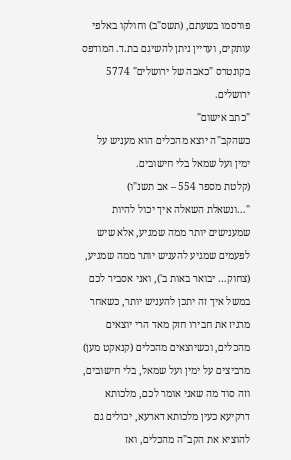פורסמו בשעתם, (תשס"ב) וחולקו באלפי עותקים, ועדיין ניתן להשיגם בת.ד. המודפס בקונטרס "כאבה של ירושלים" 5774 ירושלים.
"כתב אישום"
כשהקב"ה יוצא מהכלים הוא מעניש על ימין ועל שמאל בלי חישובים.
(קלטת מספר 554 – אב תשנ"ו)
"...ונשאלת השאלה איך יכול להיות שמענישים יותר ממה שמגיע, אלא שיש לפעמים שמגיע להעניש יותר ממה שמגיע, (צחוק... יבואר באות ב'), ואני אסביר לכם במשל איך זה יתכן להעניש יותר, כשאחר מרגיז את חבירו חזק מאד הרי יוצאים מהכלים, וכשיוצאים מהכלים (קנאקט מען) מרביצים על ימין ועל שמאל, בלי חישובים, וזה סוד מה שאני אומר לכם, מלכותא דרקיעא כעין מלכותא דארעא, יכולים גם להוציא את הקב"ה מהכלים, ואז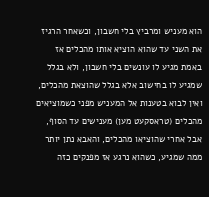הוא מעניש ומרביץ בלי חשבון, וכשאחר הרגיז את השני עד שהוא הוציא אותו מהכלים אז באמת מגיע לו עונשים בלי חשבון, ולא בגלל שמגיע לו בחישוב אלא בגלל שהוצאת מהכלים, ואין לבוא בטענות אל המעניש מפני כשמוציאים מהכלים (טראסקעט מען) מענישים עד הסוף, אבל אחרי שהוציאו מהכלים, והאבא נתן יותר ממה שמגיע, כשהוא נרגע אז מפנקים כזה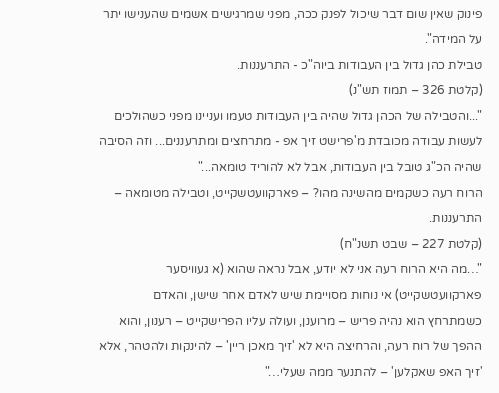פינוק שאין שום דבר שיכול לפנק ככה, מפני שמרגישים אשמים שהענישו יתר על המידה".
טבילת כהן גדול בין העבודות ביוה"כ - התרעננות.
(קלטת 326 – תמוז תש"נ)
"...והטבילה של הכהן גדול שהיה בין העבודות טעמו ועניינו מפני כשהולכים לעשות עבודה מכובדת מ'פרישט זיך אפ - מתרחצים ומתרעננים... וזה הסיבה שהיה הכ"ג טובל בין העבודות, אבל לא להוריד טומאה..."
הרוח רעה כשקמים מהשינה מהו? – פארקוועטשקייט, וטבילה מטומאה – התרעננות.
(קלטת 227 – שבט תשנ"ח)
"…מה היא הרוח רעה אני לא יודע, אבל נראה שהוא (א געוויסער פארקוועטשקייט) אי נוחות מסויימת שיש לאדם אחר שישן, והאדם כשמתרחץ הוא נהיה פריש – מרוענן, ועולה עליו הפרישקייט – רענון, והוא ההפך של רוח רעה, והרחיצה היא לא 'זיך מאכן ריין' – להינקות ולהטהר, אלא 'זיך האפ שאקלען' – להתנער ממה שעלי…"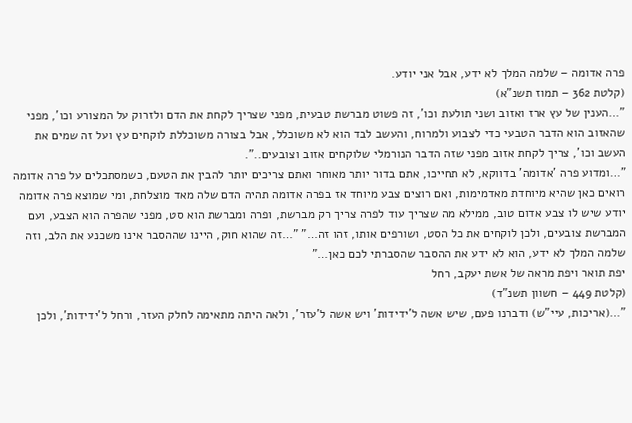פרה אדומה – שלמה המלך לא ידע, אבל אני יודע.
(קלטת 362 – תמוז תשנ"א)
"…הענין של עץ ארז ואזוב ושני תולעת וכו', זה פשוט מברשת טבעית, מפני שצריך לקחת את הדם ולזרוק על המצורע וכו', מפני שהאזוב הוא הדבר הטבעי כדי לצבוע ולמרוח, והעשב לבד הוא לא משוכלל, אבל בצורה משוכללת לוקחים עץ ועל זה שמים את העשב וכו', צריך לקחת אזוב מפני שזה הדבר הנורמלי שלוקחים אזוב וצובעים..".
"…ומדוע פרה 'אדומה' בדווקא, לא תחייכו, אתם בדור יותר מאוחר ואתם צריכים יותר להבין את הטעם, כשמסתכלים על פרה אדומה רואים כאן שהיא מיוחדת מאדמימות, ואם רוצים צבע מיוחד אז בפרה אדומה תהיה הדם שלה מאד מוצלחת, ומי שמוצא פרה אדומה יודע שיש לו צבע אדום טוב, ממילא מה שצריך עוד לפרה צריך רק מברשת, ופרה ומברשת הוא סט, מפני שהפרה הוא הצבע, ועם המברשת צובעים, ולכן לוקחים את כל הסט, ושורפים אותו, זהו זה…" "…זה שהוא חוק, היינו שההסבר אינו משכנע את הלב, וזה שלמה המלך לא ידע, הוא לא ידע את ההסבר שהסברתי לכם כאן…"
יפת תואר ויפת מראה של אשת יעקב, רחל
(קלטת 449 – חשוון תשנ"ד)
"…(אריכות, עיי"ש) ודברנו פעם, שיש אשה ל'ידידות' ויש אשה ל'עזר', ולאה היתה מתאימה לחלק העזר, ורחל ל'ידידות', ולכן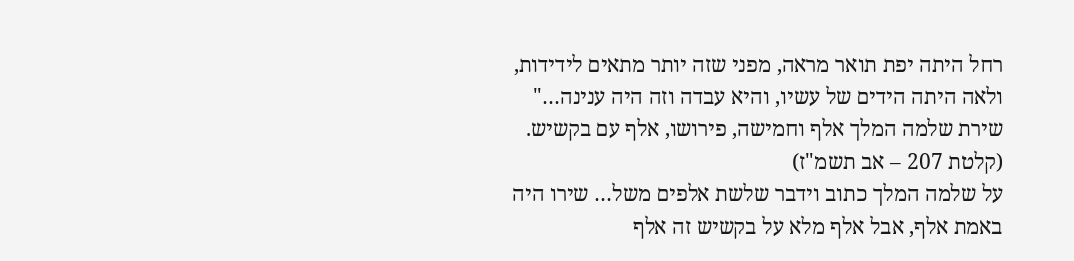רחל היתה יפת תואר מראה, מפני שזה יותר מתאים לידידות, ולאה היתה הידים של עשיו, והיא עבדה וזה היה ענינה…"
שירת שלמה המלך אלף וחמישה, פירושו, אלף עם בקשיש.
(קלטת 207 – אב תשמ"ז)
על שלמה המלך כתוב וידבר שלשת אלפים משל… שירו היה באמת אלף, אבל אלף מלא על בקשיש זה אלף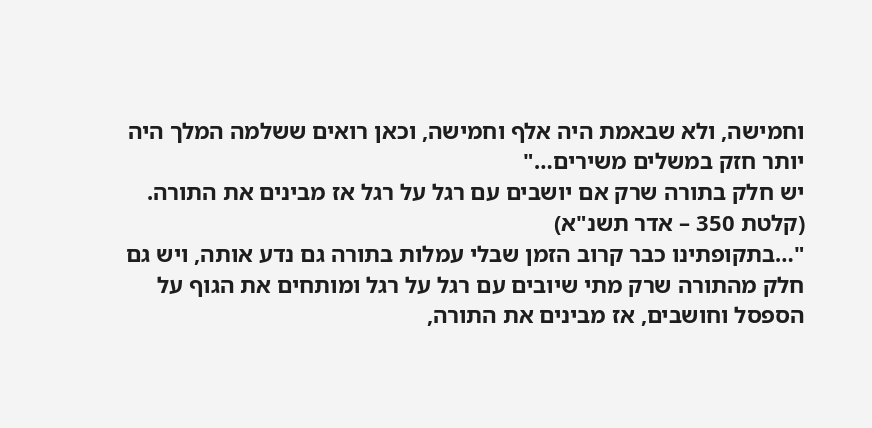וחמישה, ולא שבאמת היה אלף וחמישה, וכאן רואים ששלמה המלך היה יותר חזק במשלים משירים…"
יש חלק בתורה שרק אם יושבים עם רגל על רגל אז מבינים את התורה.
(קלטת 350 – אדר תשנ"א)
"…בתקופתינו כבר קרוב הזמן שבלי עמלות בתורה גם נדע אותה, ויש גם חלק מהתורה שרק מתי שיובים עם רגל על רגל ומותחים את הגוף על הספסל וחושבים, אז מבינים את התורה,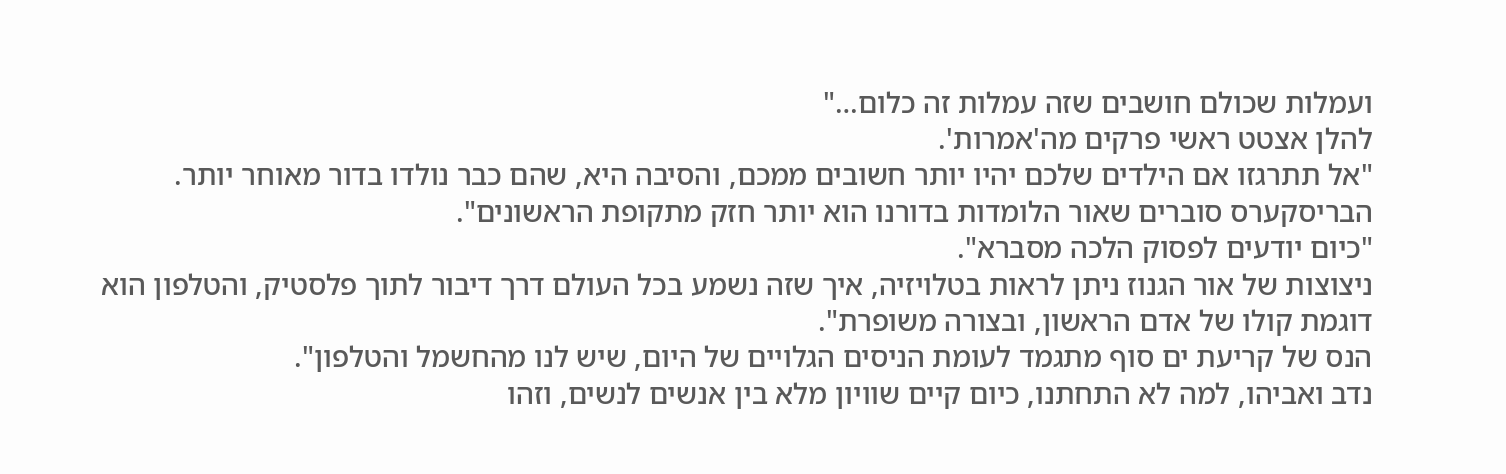ועמלות שכולם חושבים שזה עמלות זה כלום…"
להלן אצטט ראשי פרקים מה'אמרות'.
"אל תתרגזו אם הילדים שלכם יהיו יותר חשובים ממכם, והסיבה היא, שהם כבר נולדו בדור מאוחר יותר. הבריסקערס סוברים שאור הלומדות בדורנו הוא יותר חזק מתקופת הראשונים".
"כיום יודעים לפסוק הלכה מסברא".
ניצוצות של אור הגנוז ניתן לראות בטלויזיה, איך שזה נשמע בכל העולם דרך דיבור לתוך פלסטיק, והטלפון הוא דוגמת קולו של אדם הראשון, ובצורה משופרת".
הנס של קריעת ים סוף מתגמד לעומת הניסים הגלויים של היום, שיש לנו מהחשמל והטלפון".
נדב ואביהו, למה לא התחתנו, כיום קיים שוויון מלא בין אנשים לנשים, וזהו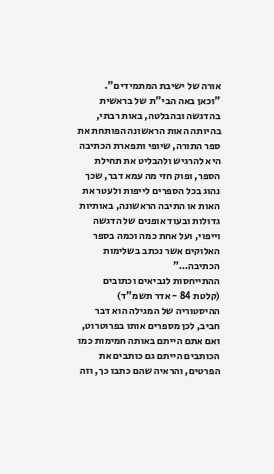אורה של ישיבת המתמידים".
"וכאן באה הבי"ת של בראשית בהדגשה ובהבלטה, באות רבתי, בהיותה האות הראשונה הפותחת את ספר התורה, שיופי ותפארת הכתיבה היא להרגיש ולהבליט את תחילת הספר, ופוק חזי מה עמא דבר, שכך נהוג בכל הספרים לייפות ולעטר את האות או התיבה הראשונה, באותיות גדולות ובעוד אופנים של הדגשה וייפוי, ועל אחת כמה וכמה בספר האלוקים אשר נכתב בשלימות הכתיבה…"
ההתייחסות לנביאים וכתובים
(קלטת 84 - אדר תשמ"ד)
ההיסטוריה של המגילה הוא דבר חביב, לכן מספרים אותו בפרוטרוט, ואם אתם הייתם באותה חמימות כמו הכותבים הייתם גם כותבים את הפרטים, והראיה שהם כתבו כך, וזה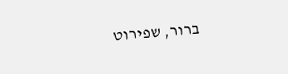ברור, שפירוט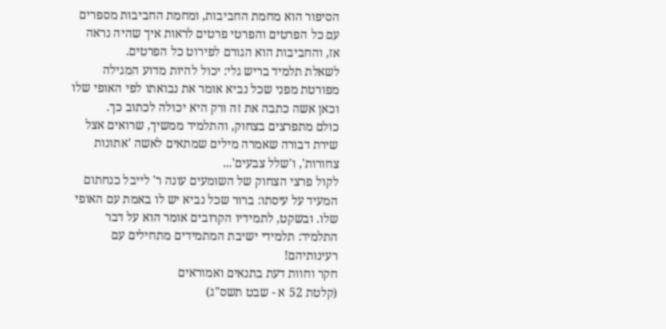הסיפור הוא מחמת החביבות, ומחמת החביבות מספרים עם כל הפרטים והפרטי פרטים לראות איך שהיה נראה אז, והחביבות הוא הגורם לפירוט כל הפרטים.
לשאלת תלמיד בריש גלי: יכול להיות מדוע המגילה מפורטת מפני שכל נביא אומר את נבואתו לפי האופי שלו וכאן אשה כתבה את זה ורק היא יכולה לכתוב כך.
כולם מתפרצים בצחוק, והתלמיד ממשיך, שרואים אצל שירת דבורה שאמרה מילים שמתאים לאשה 'אתונות צחורות', ו'שלל צבעים'...
לקול פרצי הצחוק של השומעים עונה ר' לייבל כנחתום המעיד על עיסתו: ברור שכל נביא יש לו באמת עם האופי שלו. ובשקט, לתמידיו הקרובים אומר הוא על דבר התלמיד: תלמידי ישיבת המתמידים מתחילים עם רעינותיהם!
חקר וחוות דעת בתנאים ואמוראים
(קלטת 52 א - שבט תשס"ג)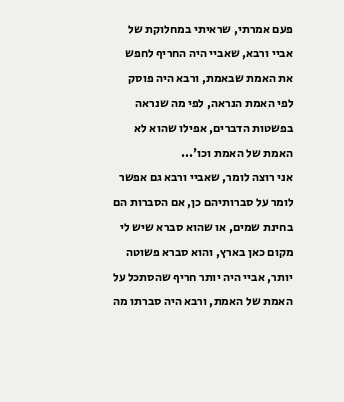פעם אמרתי, שראיתי במחלוקת של אביי ורבא, שאביי היה החריף לחפש את האמת שבאמת, ורבא היה פוסק לפי האמת הנראה, לפי מה שנראה בפשטות הדברים, אפילו שהוא לא האמת של האמת וכו'...
אני רוצה לומר, שאביי ורבא גם אפשר לומר על סברותיהם כן, אם הסברות הם בחינת שמים, או שהוא סברא שיש לי מקום כאן בארץ, והוא סברא פשוטה יותר, אביי היה יותר חריף שהסתכל על האמת של האמת, ורבא היה סברתו מה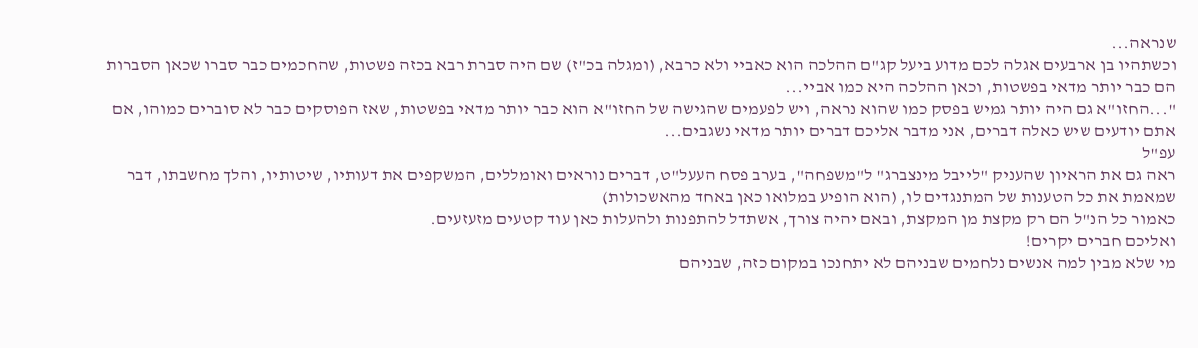שנראה...
וכשתהיו בן ארבעים אגלה לכם מדוע ביעל קג"ם ההלכה הוא כאביי ולא כרבא, (ומגלה בכ"ז) שם היה סברת רבא בכזה פשטות, שהחכמים כבר סברו שכאן הסברות הם כבר יותר מדאי בפשטות, וכאן ההלכה היא כמו אביי...
"...החזו"א גם היה יותר גמיש בפסק כמו שהוא נראה, ויש לפעמים שהגישה של החזו"א הוא כבר יותר מדאי בפשטות, שאז הפוסקים כבר לא סוברים כמוהו, אם אתם יודעים שיש כאלה דברים, אני מדבר אליכם דברים יותר מדאי נשגבים...
עפ"ל
ראה גם את הראיון שהעניק "לייבל מינצברג" ל"משפחה", בערב פסח העעל"ט, דברים נוראים ואומללים, המשקפים את דעותיו, שיטותיו, והלך מחשבתו, דבר שמאמת את כל הטענות של המתנגדים לו, (הוא הופיע במלואו כאן באחד מהאשכולות)
כאמור כל הנ"ל הם רק מקצת מן המקצת, ובאם יהיה צורך, אשתדל להתפנות ולהעלות כאן עוד קטעים מזעזעים.
ואליכם חברים יקרים!
מי שלא מבין למה אנשים נלחמים שבניהם לא יתחנכו במקום כזה, שבניהם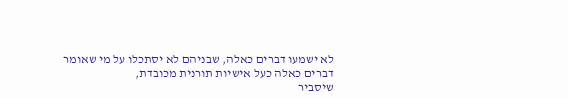לא ישמעו דברים כאלה, שבניהם לא יסתכלו על מי שאומר דברים כאלה כעל אישיות תורנית מכובדת,
שיסביר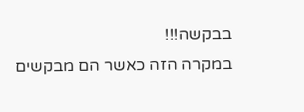בבקשה!!!
במקרה הזה כאשר הם מבקשים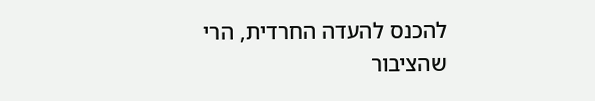להכנס להעדה החרדית, הרי שהציבור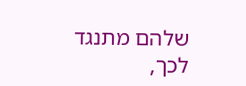שלהם מתנגד לכך,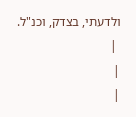ולדעתי, בצדק, וכנ"ל.
 |
|
|